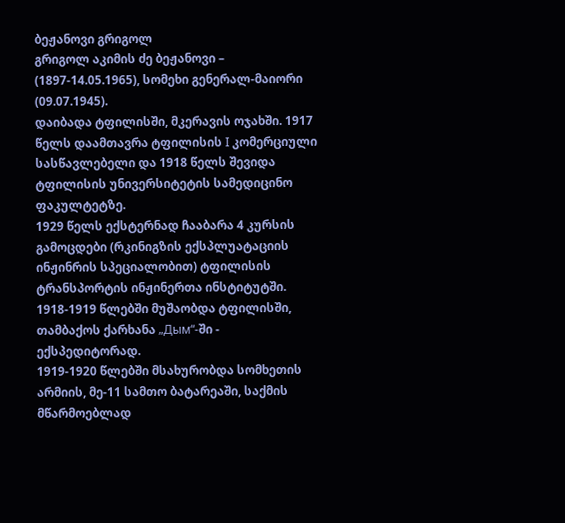ბეჟანოვი გრიგოლ
გრიგოლ აკიმის ძე ბეჟანოვი – (1897-14.05.1965), სომეხი გენერალ-მაიორი (09.07.1945).
დაიბადა ტფილისში, მკერავის ოჯახში. 1917 წელს დაამთავრა ტფილისის I კომერციული სასწავლებელი და 1918 წელს შევიდა ტფილისის უნივერსიტეტის სამედიცინო ფაკულტეტზე.
1929 წელს ექსტერნად ჩააბარა 4 კურსის გამოცდები (რკინიგზის ექსპლუატაციის ინჟინრის სპეციალობით) ტფილისის ტრანსპორტის ინჟინერთა ინსტიტუტში.
1918-1919 წლებში მუშაობდა ტფილისში, თამბაქოს ქარხანა „Дым“-ში - ექსპედიტორად.
1919-1920 წლებში მსახურობდა სომხეთის არმიის, მე-11 სამთო ბატარეაში, საქმის მწარმოებლად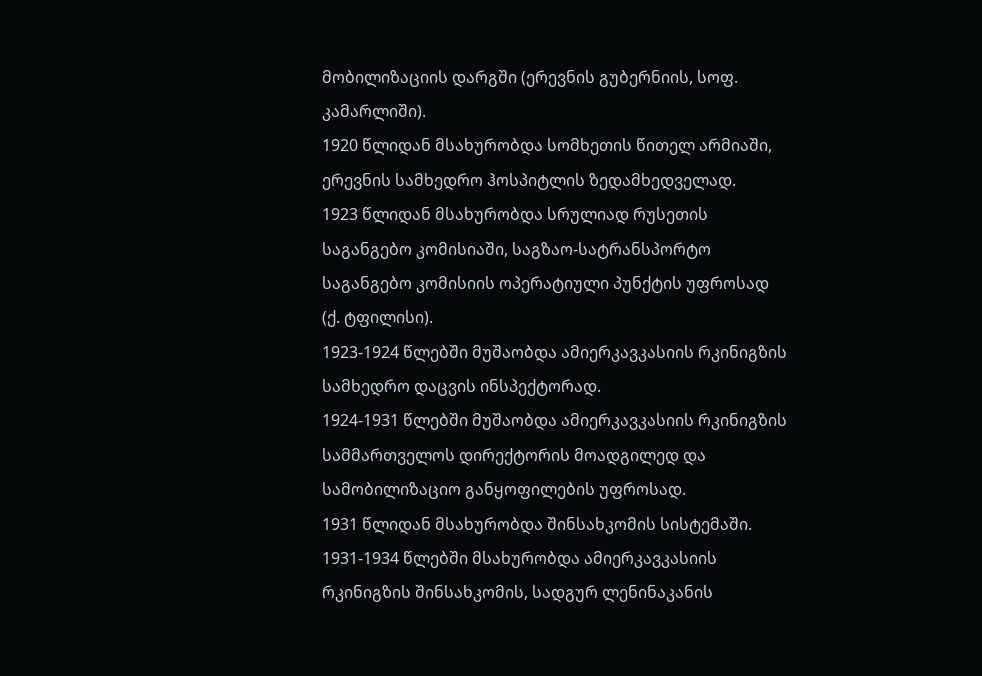მობილიზაციის დარგში (ერევნის გუბერნიის, სოფ. კამარლიში).
1920 წლიდან მსახურობდა სომხეთის წითელ არმიაში, ერევნის სამხედრო ჰოსპიტლის ზედამხედველად.
1923 წლიდან მსახურობდა სრულიად რუსეთის საგანგებო კომისიაში, საგზაო-სატრანსპორტო საგანგებო კომისიის ოპერატიული პუნქტის უფროსად (ქ. ტფილისი).
1923-1924 წლებში მუშაობდა ამიერკავკასიის რკინიგზის სამხედრო დაცვის ინსპექტორად.
1924-1931 წლებში მუშაობდა ამიერკავკასიის რკინიგზის სამმართველოს დირექტორის მოადგილედ და სამობილიზაციო განყოფილების უფროსად.
1931 წლიდან მსახურობდა შინსახკომის სისტემაში.
1931-1934 წლებში მსახურობდა ამიერკავკასიის რკინიგზის შინსახკომის, სადგურ ლენინაკანის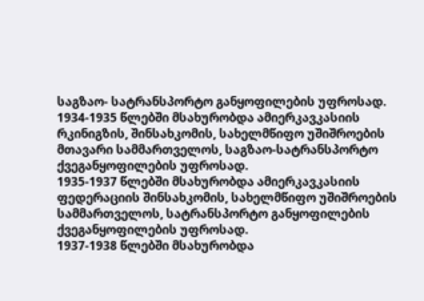საგზაო- სატრანსპორტო განყოფილების უფროსად.
1934-1935 წლებში მსახურობდა ამიერკავკასიის რკინიგზის, შინსახკომის, სახელმწიფო უშიშროების მთავარი სამმართველოს, საგზაო-სატრანსპორტო ქვეგანყოფილების უფროსად.
1935-1937 წლებში მსახურობდა ამიერკავკასიის ფედერაციის შინსახკომის, სახელმწიფო უშიშროების სამმართველოს, სატრანსპორტო განყოფილების ქვეგანყოფილების უფროსად.
1937-1938 წლებში მსახურობდა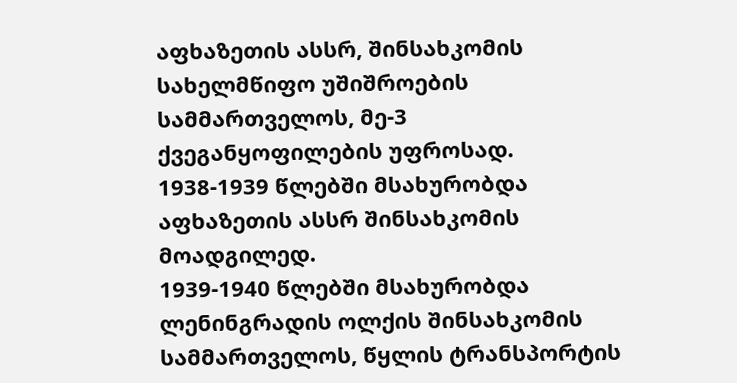აფხაზეთის ასსრ, შინსახკომის სახელმწიფო უშიშროების სამმართველოს, მე-3 ქვეგანყოფილების უფროსად.
1938-1939 წლებში მსახურობდა აფხაზეთის ასსრ შინსახკომის მოადგილედ.
1939-1940 წლებში მსახურობდა ლენინგრადის ოლქის შინსახკომის სამმართველოს, წყლის ტრანსპორტის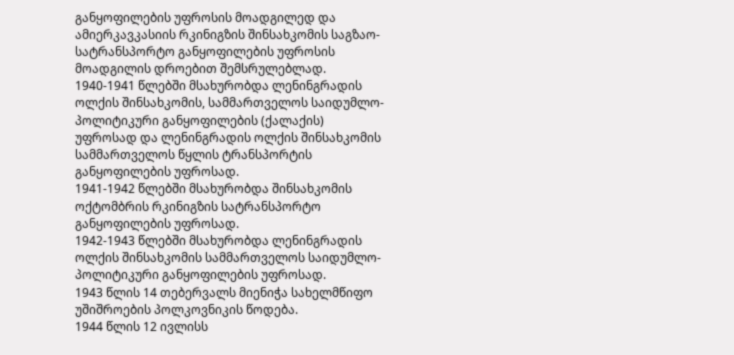განყოფილების უფროსის მოადგილედ და ამიერკავკასიის რკინიგზის შინსახკომის საგზაო-სატრანსპორტო განყოფილების უფროსის მოადგილის დროებით შემსრულებლად.
1940-1941 წლებში მსახურობდა ლენინგრადის ოლქის შინსახკომის, სამმართველოს საიდუმლო-პოლიტიკური განყოფილების (ქალაქის) უფროსად და ლენინგრადის ოლქის შინსახკომის სამმართველოს წყლის ტრანსპორტის განყოფილების უფროსად.
1941-1942 წლებში მსახურობდა შინსახკომის ოქტომბრის რკინიგზის სატრანსპორტო განყოფილების უფროსად.
1942-1943 წლებში მსახურობდა ლენინგრადის ოლქის შინსახკომის სამმართველოს საიდუმლო-პოლიტიკური განყოფილების უფროსად.
1943 წლის 14 თებერვალს მიენიჭა სახელმწიფო უშიშროების პოლკოვნიკის წოდება.
1944 წლის 12 ივლისს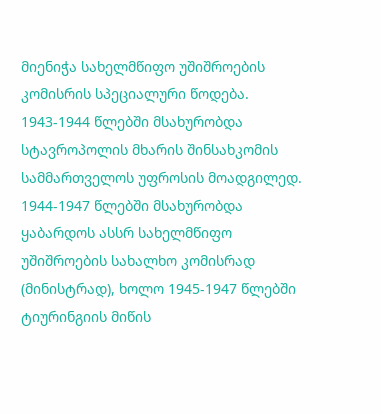მიენიჭა სახელმწიფო უშიშროების კომისრის სპეციალური წოდება.
1943-1944 წლებში მსახურობდა სტავროპოლის მხარის შინსახკომის სამმართველოს უფროსის მოადგილედ.
1944-1947 წლებში მსახურობდა ყაბარდოს ასსრ სახელმწიფო უშიშროების სახალხო კომისრად (მინისტრად), ხოლო 1945-1947 წლებში ტიურინგიის მიწის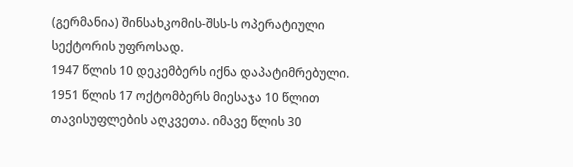(გერმანია) შინსახკომის-შსს-ს ოპერატიული სექტორის უფროსად.
1947 წლის 10 დეკემბერს იქნა დაპატიმრებული.
1951 წლის 17 ოქტომბერს მიესაჯა 10 წლით თავისუფლების აღკვეთა. იმავე წლის 30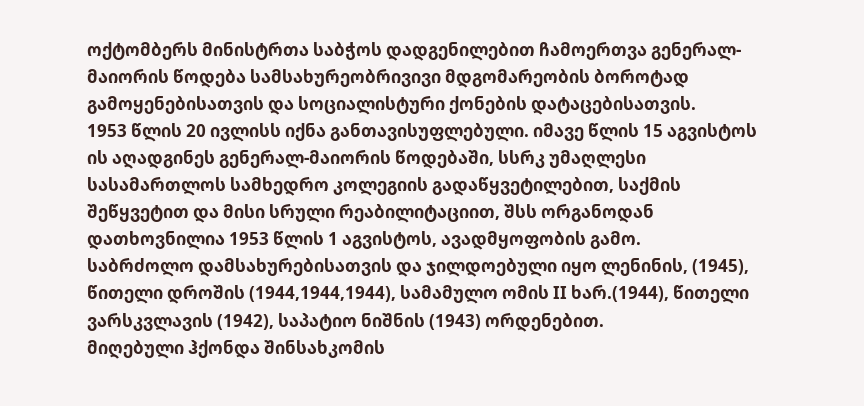ოქტომბერს მინისტრთა საბჭოს დადგენილებით ჩამოერთვა გენერალ-მაიორის წოდება სამსახურეობრივივი მდგომარეობის ბოროტად გამოყენებისათვის და სოციალისტური ქონების დატაცებისათვის.
1953 წლის 20 ივლისს იქნა განთავისუფლებული. იმავე წლის 15 აგვისტოს ის აღადგინეს გენერალ-მაიორის წოდებაში, სსრკ უმაღლესი სასამართლოს სამხედრო კოლეგიის გადაწყვეტილებით, საქმის შეწყვეტით და მისი სრული რეაბილიტაციით, შსს ორგანოდან დათხოვნილია 1953 წლის 1 აგვისტოს, ავადმყოფობის გამო.
საბრძოლო დამსახურებისათვის და ჯილდოებული იყო ლენინის, (1945), წითელი დროშის (1944,1944,1944), სამამულო ომის II ხარ.(1944), წითელი ვარსკვლავის (1942), საპატიო ნიშნის (1943) ორდენებით.
მიღებული ჰქონდა შინსახკომის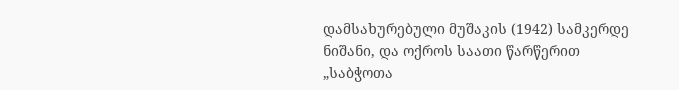დამსახურებული მუშაკის (1942) სამკერდე ნიშანი, და ოქროს საათი წარწერით „საბჭოთა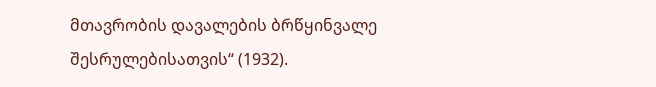მთავრობის დავალების ბრწყინვალე შესრულებისათვის“ (1932).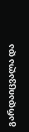გარდაიცვალა და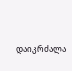დაიკრძალა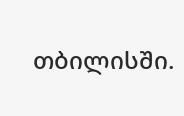თბილისში.